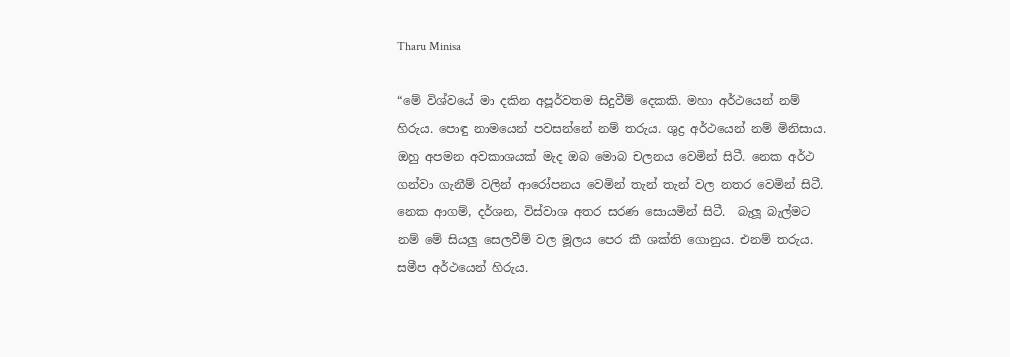Tharu Minisa

“මේ විශ්වයේ මා දකින අපූර්වතම සිදුවීම් දෙකකි. මහා අර්ථයෙන් නම් හිරුය. පොඳු නාමයෙන් පවසන්නේ නම් තරුය. ශුද්‍ර අර්ථයෙන් නම් මිනිසාය. ඔහු අපමන අවකාශයක් මැද ඔබ මොබ චලනය වෙමින් සිටී. නෙක අර්ථ ගන්වා ගැනීම් වලින් ආරෝපනය වෙමින් තැන් තැන් වල නතර වෙමින් සිටී. නෙක ආගම්, දර්ශන, විස්වාශ අතර සරණ සොයමින් සිටී.  බැලූ බැල්මට නම් මේ සියලු සෙලවීම් වල මූලය පෙර කී ශක්ති ගොනුය. එනම් තරුය. සමීප අර්ථයෙන් හිරුය.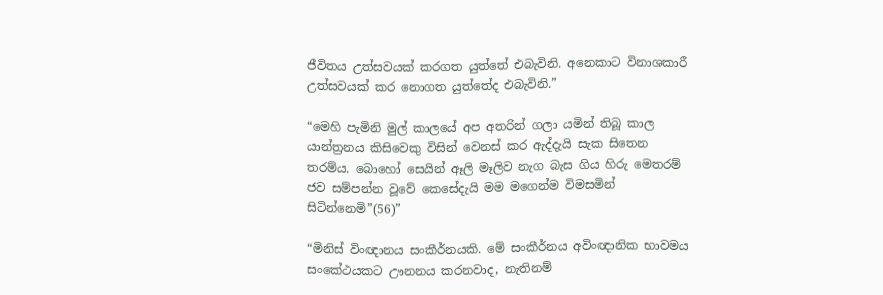ජීවිතය උත්සවයක් කරගත යුත්තේ එබැවිනි. අනෙකාට විනාශකාරී උත්සවයක් කර නොගත යුත්තේද එබැවිනි.”

“මෙහි පැමිනි මුල් කාලයේ අප අතරින් ගලා යමින් තිබූ කාල යාන්ත්‍රනය කිසිවෙකු විසින් වෙනස් කර ඇද්දැයි සැක සිතෙන තරම්ය. බොහෝ සෙයින් ඈලි මෑලිව නැග බැස ගිය හිරු මෙතරම් ජව සම්පන්න වූවේ කෙසේදැයි මම මගෙන්ම විමසමින් සිටින්නෙමි”(56)”

“මිනිස් විංඥානය සංකීර්නයකි. මේ සංකීර්නය අවිංඥානික භාවමය සංකේථයකට ඌනනය කරනවාද, නැතිනම්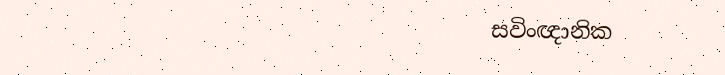සවිංඥානික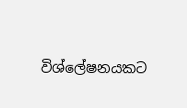විශ්ලේෂනයකට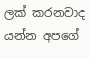ලක් කරනවාද යන්න අපගේ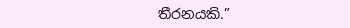තීරනයකි.”